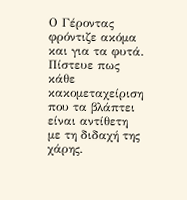Ο Γέροντας φρόντιζε ακόμα και για τα φυτά. Πίστευε πως κάθε κακομεταχείριση που τα βλάπτει είναι αντίθετη με τη διδαχή της χάρης.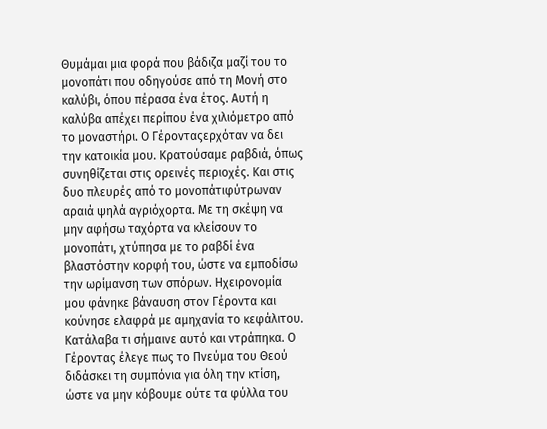Θυμάμαι μια φορά που βάδιζα μαζί του το μονοπάτι που οδηγούσε από τη Μονή στο καλύβι, όπου πέρασα ένα έτος. Αυτή η καλύβα απέχει περίπου ένα χιλιόμετρο από το μοναστήρι. Ο Γέρονταςερχόταν να δει την κατοικία μου. Κρατούσαμε ραβδιά, όπως συνηθίζεται στις ορεινές περιοχές. Και στις δυο πλευρές από το μονοπάτιφύτρωναν αραιά ψηλά αγριόχορτα. Με τη σκέψη να μην αφήσω ταχόρτα να κλείσουν το μονοπάτι, χτύπησα με το ραβδί ένα βλαστόστην κορφή του, ώστε να εμποδίσω την ωρίμανση των σπόρων. Ηχειρονομία μου φάνηκε βάναυση στον Γέροντα και κούνησε ελαφρά με αμηχανία το κεφάλιτου. Κατάλαβα τι σήμαινε αυτό και ντράπηκα. Ο Γέροντας έλεγε πως το Πνεύμα του Θεού διδάσκει τη συμπόνια για όλη την κτίση, ώστε να μην κόβουμε ούτε τα φύλλα του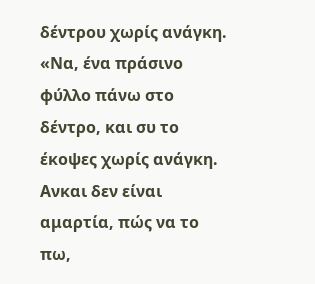δέντρου χωρίς ανάγκη. «Να, ένα πράσινο φύλλο πάνω στο δέντρο, και συ το έκοψες χωρίς ανάγκη. Ανκαι δεν είναι αμαρτία, πώς να το πω,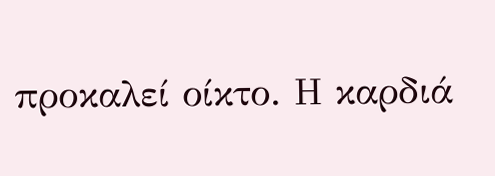προκαλεί οίκτο. Η καρδιά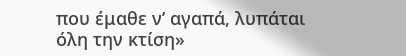που έμαθε ν’ αγαπά, λυπάται
όλη την κτίση»